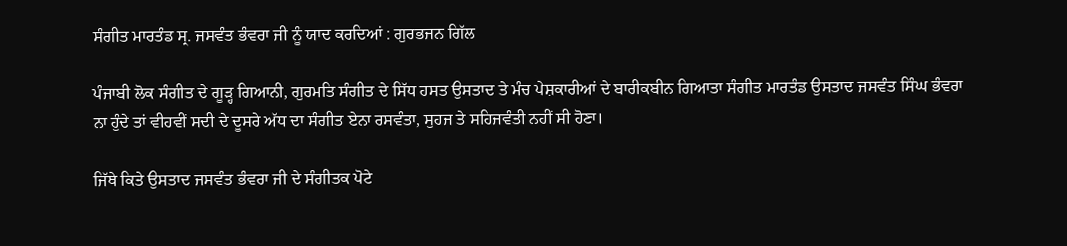ਸੰਗੀਤ ਮਾਰਤੰਡ ਸ੍ਰ. ਜਸਵੰਤ ਭੰਵਰਾ ਜੀ ਨੂੰ ਯਾਦ ਕਰਦਿਆਂ : ਗੁਰਭਜਨ ਗਿੱਲ

ਪੰਜਾਬੀ ਲੋਕ ਸੰਗੀਤ ਦੇ ਗੂੜ੍ਹ ਗਿਆਨੀ, ਗੁਰਮਤਿ ਸੰਗੀਤ ਦੇ ਸਿੱਧ ਹਸਤ ਉਸਤਾਦ ਤੇ ਮੰਚ ਪੇਸ਼ਕਾਰੀਆਂ ਦੇ ਬਾਰੀਕਬੀਨ ਗਿਆਤਾ ਸੰਗੀਤ ਮਾਰਤੰਡ ਉਸਤਾਦ ਜਸਵੰਤ ਸਿੰਘ ਭੰਵਰਾ ਨਾ ਹੁੰਦੇ ਤਾਂ ਵੀਹਵੀਂ ਸਦੀ ਦੇ ਦੂਸਰੇ ਅੱਧ ਦਾ ਸੰਗੀਤ ਏਨਾ ਰਸਵੰਤਾ, ਸੁਹਜ ਤੇ ਸਹਿਜਵੰਤੀ ਨਹੀਂ ਸੀ ਹੋਣਾ।

ਜਿੱਥੇ ਕਿਤੇ ਉਸਤਾਦ ਜਸਵੰਤ ਭੰਵਰਾ ਜੀ ਦੇ ਸੰਗੀਤਕ ਪੋਟੇ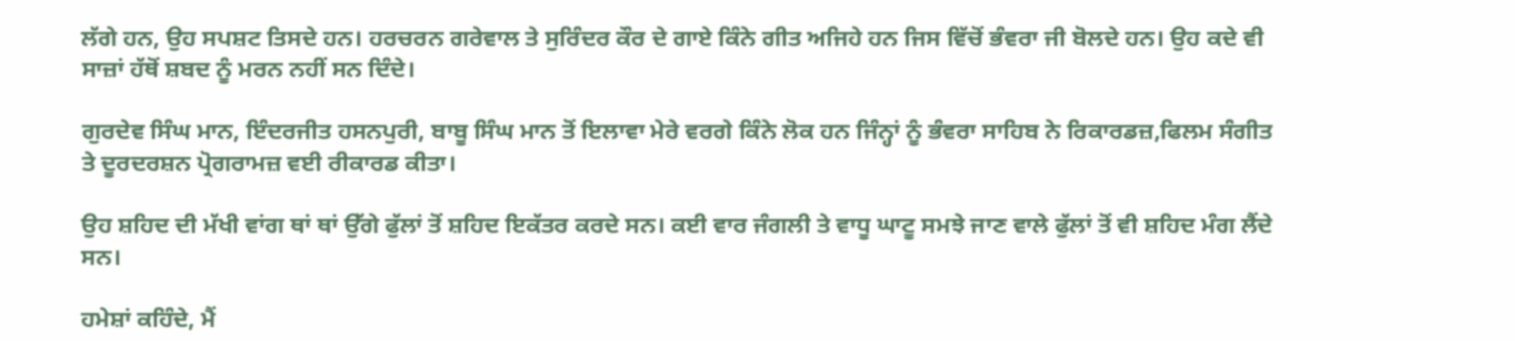ਲੱਗੇ ਹਨ, ਉਹ ਸਪਸ਼ਟ ਤਿਸਦੇ ਹਨ। ਹਰਚਰਨ ਗਰੇਵਾਲ ਤੇ ਸੁਰਿੰਦਰ ਕੌਰ ਦੇ ਗਾਏ ਕਿੰਨੇ ਗੀਤ ਅਜਿਹੇ ਹਨ ਜਿਸ ਵਿੱਚੋਂ ਭੰਵਰਾ ਜੀ ਬੋਲਦੇ ਹਨ। ਉਹ ਕਦੇ ਵੀ ਸਾਜ਼ਾਂ ਹੱਥੋਂ ਸ਼ਬਦ ਨੂੰ ਮਰਨ ਨਹੀਂ ਸਨ ਦਿੰਦੇ।

ਗੁਰਦੇਵ ਸਿੰਘ ਮਾਨ, ਇੰਦਰਜੀਤ ਹਸਨਪੁਰੀ, ਬਾਬੂ ਸਿੰਘ ਮਾਨ ਤੋਂ ਇਲਾਵਾ ਮੇਰੇ ਵਰਗੇ ਕਿੰਨੇ ਲੋਕ ਹਨ ਜਿੰਨ੍ਹਾਂ ਨੂੰ ਭੰਵਰਾ ਸਾਹਿਬ ਨੇ ਰਿਕਾਰਡਜ਼,ਫਿਲਮ ਸੰਗੀਤ ਤੇ ਦੂਰਦਰਸ਼ਨ ਪ੍ਰੋਗਰਾਮਜ਼ ਵਈ ਰੀਕਾਰਡ ਕੀਤਾ।

ਉਹ ਸ਼ਹਿਦ ਦੀ ਮੱਖੀ ਵਾਂਗ ਥਾਂ ਥਾਂ ਉੱਗੇ ਫੁੱਲਾਂ ਤੋਂ ਸ਼ਹਿਦ ਇਕੱਤਰ ਕਰਦੇ ਸਨ। ਕਈ ਵਾਰ ਜੰਗਲੀ ਤੇ ਵਾਧੂ ਘਾਟੂ ਸਮਝੇ ਜਾਣ ਵਾਲੇ ਫੁੱਲਾਂ ਤੋਂ ਵੀ ਸ਼ਹਿਦ ਮੰਗ ਲੈਂਦੇ ਸਨ।

ਹਮੇਸ਼ਾਂ ਕਹਿੰਦੇ, ਮੈਂ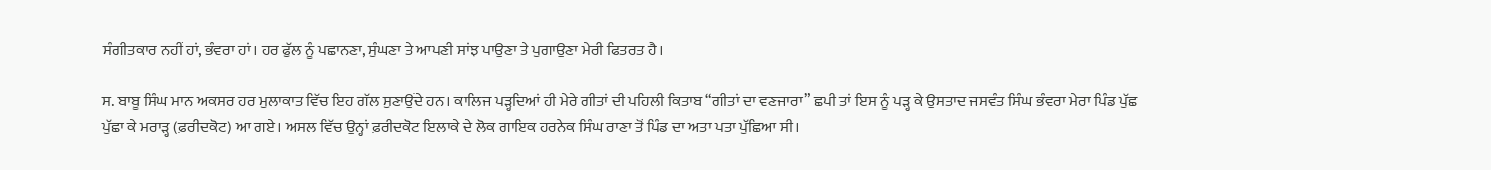ਸੰਗੀਤਕਾਰ ਨਹੀਂ ਹਾਂ, ਭੰਵਰਾ ਹਾਂ। ਹਰ ਫੁੱਲ ਨੂੰ ਪਛਾਨਣਾ, ਸੁੰਘਣਾ ਤੇ ਆਪਣੀ ਸਾਂਝ ਪਾਉਣਾ ਤੇ ਪੁਗਾਉਣਾ ਮੇਰੀ ਫਿਤਰਤ ਹੈ।

ਸ. ਬਾਬੂ ਸਿੰਘ ਮਾਨ ਅਕਸਰ ਹਰ ਮੁਲਾਕਾਤ ਵਿੱਚ ਇਹ ਗੱਲ ਸੁਣਾਉਂਦੇ ਹਨ। ਕਾਲਿਜ ਪੜ੍ਹਦਿਆਂ ਹੀ ਮੇਰੇ ਗੀਤਾਂ ਦੀ ਪਹਿਲੀ ਕਿਤਾਬ “ਗੀਤਾਂ ਦਾ ਵਣਜਾਰਾ” ਛਪੀ ਤਾਂ ਇਸ ਨੂੰ ਪੜ੍ਹ ਕੇ ਉਸਤਾਦ ਜਸਵੰਤ ਸਿੰਘ ਭੰਵਰਾ ਮੇਰਾ ਪਿੰਡ ਪੁੱਛ ਪੁੱਛਾ ਕੇ ਮਰਾੜ੍ਹ (ਫ਼ਰੀਦਕੋਟ) ਆ ਗਏ। ਅਸਲ ਵਿੱਚ ਉਨ੍ਹਾਂ ਫ਼ਰੀਦਕੋਟ ਇਲਾਕੇ ਦੇ ਲੋਕ ਗਾਇਕ ਹਰਨੇਕ ਸਿੰਘ ਰਾਣਾ ਤੋਂ ਪਿੰਡ ਦਾ ਅਤਾ ਪਤਾ ਪੁੱਛਿਆ ਸੀ।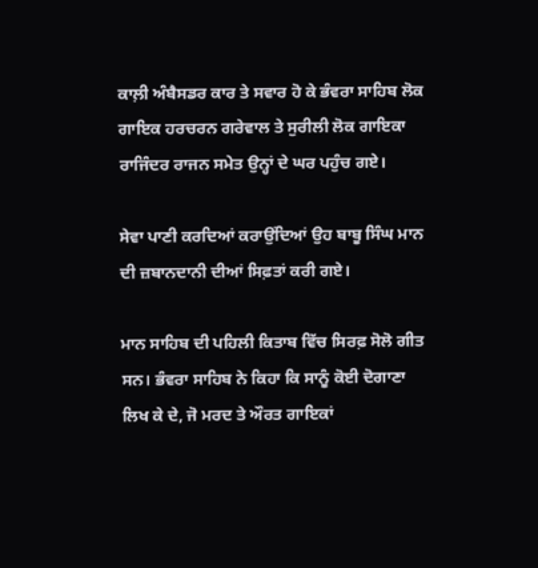ਕਾਲ਼ੀ ਅੰਬੈਸਡਰ ਕਾਰ ਤੇ ਸਵਾਰ ਹੋ ਕੇ ਭੰਵਰਾ ਸਾਹਿਬ ਲੋਕ ਗਾਇਕ ਹਰਚਰਨ ਗਰੇਵਾਲ ਤੇ ਸੁਰੀਲੀ ਲੋਕ ਗਾਇਕਾ ਰਾਜਿੰਦਰ ਰਾਜਨ ਸਮੇਤ ਉਨ੍ਹਾਂ ਦੇ ਘਰ ਪਹੁੰਚ ਗਏ।

ਸੇਵਾ ਪਾਣੀ ਕਰਦਿਆਂ ਕਰਾਉਂਦਿਆਂ ਉਹ ਬਾਬੂ ਸਿੰਘ ਮਾਨ ਦੀ ਜ਼ਬਾਨਦਾਨੀ ਦੀਆਂ ਸਿਫ਼ਤਾਂ ਕਰੀ ਗਏ।

ਮਾਨ ਸਾਹਿਬ ਦੀ ਪਹਿਲੀ ਕਿਤਾਬ ਵਿੱਚ ਸਿਰਫ਼ ਸੋਲੋ ਗੀਤ ਸਨ। ਭੰਵਰਾ ਸਾਹਿਬ ਨੇ ਕਿਹਾ ਕਿ ਸਾਨੂੰ ਕੋਈ ਦੋਗਾਣਾ ਲਿਖ ਕੇ ਦੇ, ਜੋ ਮਰਦ ਤੇ ਔਰਤ ਗਾਇਕਾਂ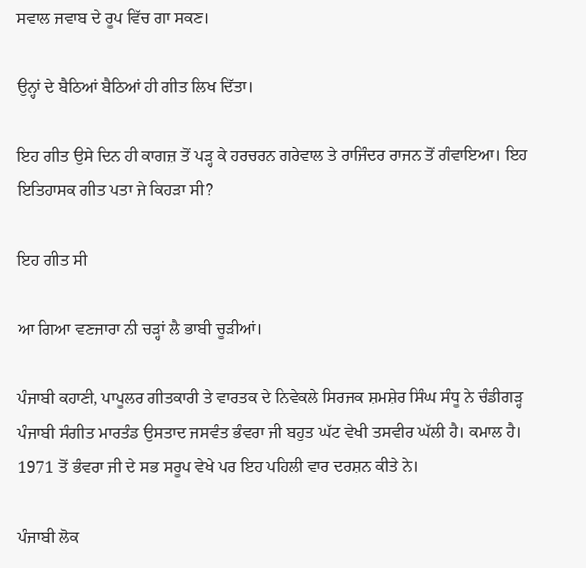ਸਵਾਲ ਜਵਾਬ ਦੇ ਰੂਪ ਵਿੱਚ ਗਾ ਸਕਣ।

ਉਨ੍ਹਾਂ ਦੇ ਬੈਠਿਆਂ ਬੈਠਿਆਂ ਹੀ ਗੀਤ ਲਿਖ ਦਿੱਤਾ।

ਇਹ ਗੀਤ ਉਸੇ ਦਿਨ ਹੀ ਕਾਗਜ਼ ਤੋਂ ਪੜ੍ਹ ਕੇ ਹਰਚਰਨ ਗਰੇਵਾਲ ਤੇ ਰਾਜਿੰਦਰ ਰਾਜਨ ਤੋਂ ਗੰਵਾਇਆ। ਇਹ ਇਤਿਹਾਸਕ ਗੀਤ ਪਤਾ ਜੇ ਕਿਹੜਾ ਸੀ?

ਇਹ ਗੀਤ ਸੀ

ਆ ਗਿਆ ਵਣਜਾਰਾ ਨੀ ਚੜ੍ਹਾਂ ਲੈ ਭਾਬੀ ਚੂੜੀਆਂ।

ਪੰਜਾਬੀ ਕਹਾਣੀ, ਪਾਪੂਲਰ ਗੀਤਕਾਰੀ ਤੇ ਵਾਰਤਕ ਦੇ ਨਿਵੇਕਲੇ ਸਿਰਜਕ ਸ਼ਮਸ਼ੇਰ ਸਿੰਘ ਸੰਧੂ ਨੇ ਚੰਡੀਗੜ੍ਹ ਪੰਜਾਬੀ ਸੰਗੀਤ ਮਾਰਤੰਡ ਉਸਤਾਦ ਜਸਵੰਤ ਭੰਵਰਾ ਜੀ ਬਹੁਤ ਘੱਟ ਵੇਖੀ ਤਸਵੀਰ ਘੱਲੀ ਹੈ। ਕਮਾਲ ਹੈ। 1971 ਤੋਂ ਭੰਵਰਾ ਜੀ ਦੇ ਸਭ ਸਰੂਪ ਵੇਖੇ ਪਰ ਇਹ ਪਹਿਲੀ ਵਾਰ ਦਰਸ਼ਨ ਕੀਤੇ ਨੇ।

ਪੰਜਾਬੀ ਲੋਕ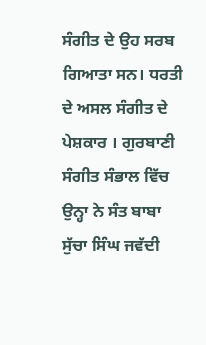ਸੰਗੀਤ ਦੇ ਉਹ ਸਰਬ ਗਿਆਤਾ ਸਨ। ਧਰਤੀ ਦੇ ਅਸਲ ਸੰਗੀਤ ਦੇ ਪੇਸ਼ਕਾਰ । ਗੁਰਬਾਣੀ ਸੰਗੀਤ ਸੰਭਾਲ ਵਿੱਚ ਉਨ੍ਹਾ ਨੇ ਸੰਤ ਬਾਬਾ ਸੁੱਚਾ ਸਿੰਘ ਜਵੱਦੀ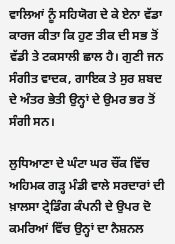ਵਾਲਿਆਂ ਨੂੰ ਸਹਿਯੋਗ ਦੇ ਕੇ ਏਨਾ ਵੱਡਾ ਕਾਰਜ ਕੀਤਾ ਕਿ ਹੁਣ ਤੀਕ ਦੀ ਸਭ ਤੋਂ ਵੱਡੀ ਤੇ ਟਕਸਾਲੀ ਛਾਲ ਹੈ। ਗੁਣੀ ਜਨ ਸੰਗੀਤ ਵਾਦਕ, ਗਾਇਕ ਤੇ ਸੁਰ ਸ਼ਬਦ ਦੇ ਅੰਤਰ ਭੇਤੀ ਉਨ੍ਹਾਂ ਦੇ ਉਮਰ ਭਰ ਤੋਂ ਸੰਗੀ ਸਨ।

ਲੁਧਿਆਣਾ ਦੇ ਘੰਟਾ ਘਰ ਚੌਂਕ ਵਿੱਚ ਅਹਿਮਕ ਗੜ੍ਹ ਮੰਡੀ ਵਾਲੇ ਸਰਦਾਰਾਂ ਦੀ ਖ਼ਾਲਸਾ ਟ੍ਰੇਡਿੰਗ ਕੰਪਨੀ ਦੇ ਉਪਰ ਦੋ ਕਮਰਿਆਂ ਵਿੱਚ ਉਨ੍ਹਾਂ ਦਾ ਨੈਸ਼ਨਲ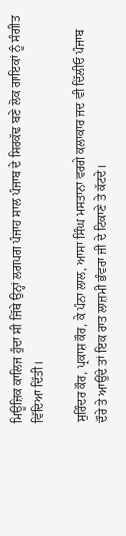ਮਿਊਜ਼ਿਕ ਕਾਲਿਜ ਹੁੰਦਾ ਸੀ ਜਿੱਥੇ ਉਨ੍ਹਾਂ ਲਗਪਗ ਪੰਜਾਹ ਸਾਲ ਪੰਜਾਬ ਦੇ ਸਿਰਕੱਢ ਬਣੇ ਲੋਕ ਗਾਇਕਾਂ ਨੂੰ ਸੰਗੀਤ ਵਿੱਦਿਆ ਦਿੱਤੀ।

ਸੁਰਿੰਦਰ ਕੌਰ, ਪ੍ਰਕਾਸ਼ ਕੌਰ, ਕੇ ਪੰਨਾ ਲਾਲ, ਆਸਾ ਸਿੰਘ ਮਸਤਾਨਾ ਵਰਗੇ ਕਲਾਕਾਰ ਜਦ ਵੀ ਦਿੱਲੀਓ ਪੰਜਾਬ ਦੌਰੇ ਤੇ ਆਉਂਦੇ ਤਾਂ ਇਕ ਰਾਤ ਲਾਜ਼ਮੀ ਭੰਵਰਾ ਜੀ ਦੇ ਟਿਕਾਣੇ ਤੇ ਕੱਟਦੇ।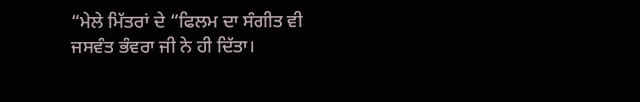“ਮੇਲੇ ਮਿੱਤਰਾਂ ਦੇ “ਫਿਲਮ ਦਾ ਸੰਗੀਤ ਵੀ ਜਸਵੰਤ ਭੰਵਰਾ ਜੀ ਨੇ ਹੀ ਦਿੱਤਾ।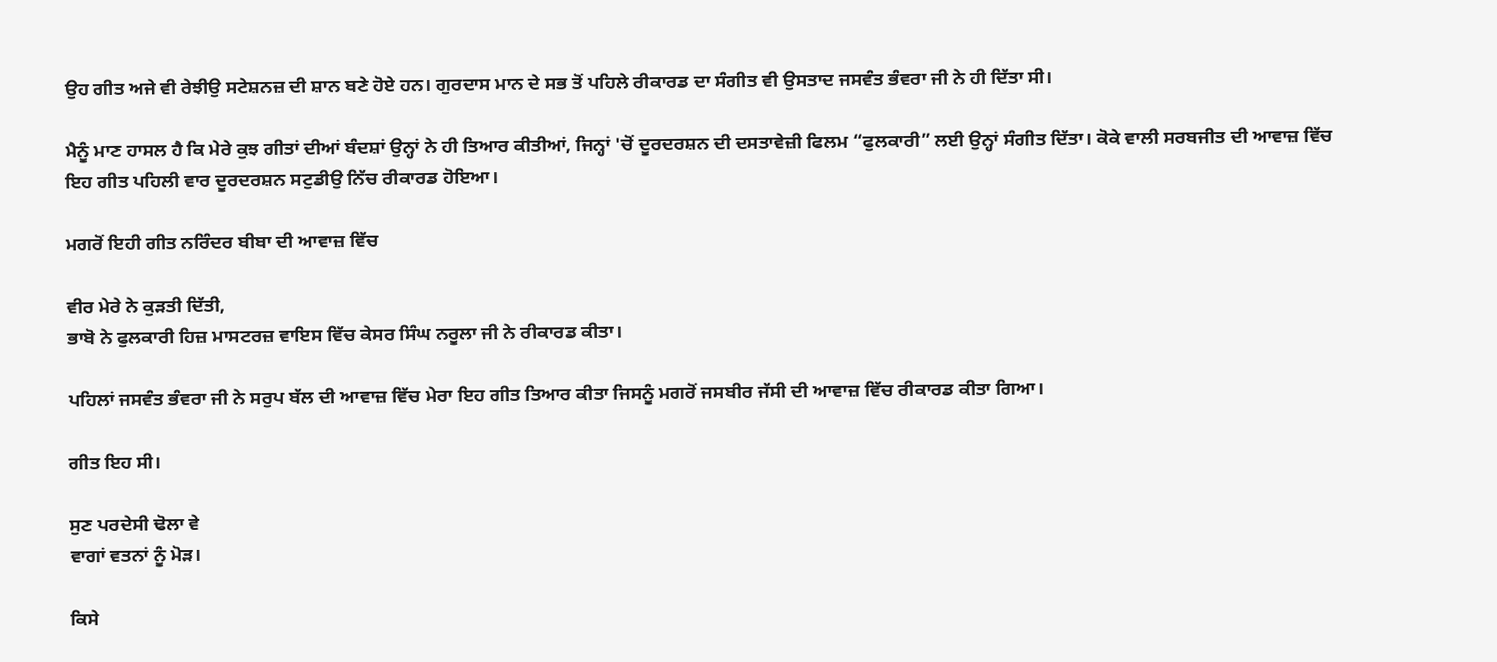ਉਹ ਗੀਤ ਅਜੇ ਵੀ ਰੇਝੀਉ ਸਟੇਸ਼ਨਜ਼ ਦੀ ਸ਼ਾਨ ਬਣੇ ਹੋਏ ਹਨ। ਗੁਰਦਾਸ ਮਾਨ ਦੇ ਸਭ ਤੋਂ ਪਹਿਲੇ ਰੀਕਾਰਡ ਦਾ ਸੰਗੀਤ ਵੀ ਉਸਤਾਦ ਜਸਵੰਤ ਭੰਵਰਾ ਜੀ ਨੇ ਹੀ ਦਿੱਤਾ ਸੀ।

ਮੈਨੂੰ ਮਾਣ ਹਾਸਲ ਹੈ ਕਿ ਮੇਰੇ ਕੁਝ ਗੀਤਾਂ ਦੀਆਂ ਬੰਦਸ਼ਾਂ ਉਨ੍ਹਾਂ ਨੇ ਹੀ ਤਿਆਰ ਕੀਤੀਆਂ, ਜਿਨ੍ਹਾਂ 'ਚੋਂ ਦੂਰਦਰਸ਼ਨ ਦੀ ਦਸਤਾਵੇਜ਼ੀ ਫਿਲਮ “ਫੁਲਕਾਰੀ” ਲਈ ਉਨ੍ਹਾਂ ਸੰਗੀਤ ਦਿੱਤਾ। ਕੋਕੇ ਵਾਲੀ ਸਰਬਜੀਤ ਦੀ ਆਵਾਜ਼ ਵਿੱਚ ਇਹ ਗੀਤ ਪਹਿਲੀ ਵਾਰ ਦੂਰਦਰਸ਼ਨ ਸਟੁਡੀਉ ਨਿੱਚ ਰੀਕਾਰਡ ਹੋਇਆ।

ਮਗਰੋਂ ਇਹੀ ਗੀਤ ਨਰਿੰਦਰ ਬੀਬਾ ਦੀ ਆਵਾਜ਼ ਵਿੱਚ

ਵੀਰ ਮੇਰੇ ਨੇ ਕੁੜਤੀ ਦਿੱਤੀ,
ਭਾਬੋ ਨੇ ਫੁਲਕਾਰੀ ਹਿਜ਼ ਮਾਸਟਰਜ਼ ਵਾਇਸ ਵਿੱਚ ਕੇਸਰ ਸਿੰਘ ਨਰੂਲਾ ਜੀ ਨੇ ਰੀਕਾਰਡ ਕੀਤਾ।

ਪਹਿਲਾਂ ਜਸਵੰਤ ਭੰਵਰਾ ਜੀ ਨੇ ਸਰੁਪ ਬੱਲ ਦੀ ਆਵਾਜ਼ ਵਿੱਚ ਮੇਰਾ ਇਹ ਗੀਤ ਤਿਆਰ ਕੀਤਾ ਜਿਸਨੂੰ ਮਗਰੋਂ ਜਸਬੀਰ ਜੱਸੀ ਦੀ ਆਵਾਜ਼ ਵਿੱਚ ਰੀਕਾਰਡ ਕੀਤਾ ਗਿਆ।

ਗੀਤ ਇਹ ਸੀ।

ਸੁਣ ਪਰਦੇਸੀ ਢੋਲਾ ਵੇ
ਵਾਗਾਂ ਵਤਨਾਂ ਨੂੰ ਮੋੜ।

ਕਿਸੇ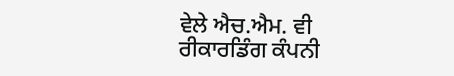ਵੇਲੇ ਐਚ.ਐਮ. ਵੀ ਰੀਕਾਰਡਿੰਗ ਕੰਪਨੀ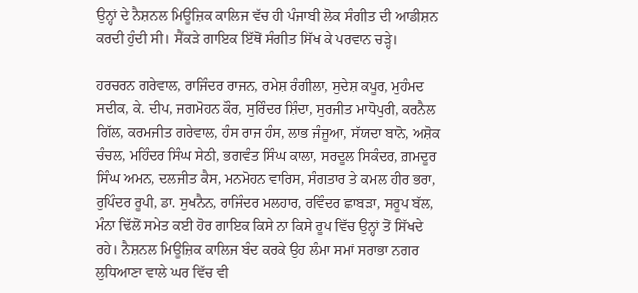ਉਨ੍ਹਾਂ ਦੇ ਨੈਸ਼ਨਲ ਮਿਊਜ਼ਿਕ ਕਾਲਿਜ ਵੱਚ ਹੀ ਪੰਜਾਬੀ ਲੋਕ ਸੰਗੀਤ ਦੀ ਆਡੀਸ਼ਨ ਕਰਦੀ ਹੁੰਦੀ ਸੀ। ਸੈਂਕੜੇ ਗਾਇਕ ਇੱਥੋਂ ਸੰਗੀਤ ਸਿੱਖ ਕੇ ਪਰਵਾਨ ਚੜ੍ਹੇ।

ਹਰਚਰਨ ਗਰੇਵਾਲ, ਰਾਜਿੰਦਰ ਰਾਜਨ, ਰਮੇਸ਼ ਰੰਗੀਲਾ, ਸੁਦੇਸ਼ ਕਪੂਰ, ਮੁਹੰਮਦ ਸਦੀਕ, ਕੇ. ਦੀਪ, ਜਗਮੋਹਨ ਕੌਰ, ਸੁਰਿੰਦਰ ਸ਼ਿੰਦਾ, ਸੁਰਜੀਤ ਮਾਧੋਪੁਰੀ, ਕਰਨੈਲ ਗਿੱਲ, ਕਰਮਜੀਤ ਗਰੇਵਾਲ, ਹੰਸ ਰਾਜ ਹੰਸ, ਲਾਭ ਜੰਜੂਆ, ਸੱਯਦਾ ਬਾਨੋ, ਅਸ਼ੋਕ ਚੰਚਲ, ਮਹਿੰਦਰ ਸਿੰਘ ਸੇਠੀ, ਭਗਵੰਤ ਸਿੰਘ ਕਾਲਾ, ਸਰਦੂਲ ਸਿਕੰਦਰ, ਗ਼ਮਦੂਰ ਸਿੰਘ ਅਮਨ, ਦਲਜੀਤ ਕੈਸ, ਮਨਮੋਹਨ ਵਾਰਿਸ, ਸੰਗਤਾਰ ਤੇ ਕਮਲ ਹੀਰ ਭਰਾ, ਰੁਪਿੰਦਰ ਰੂਪੀ, ਡਾ. ਸੁਖਨੈਨ, ਰਾਜਿੰਦਰ ਮਲਹਾਰ, ਰਵਿੰਦਰ ਛਾਬੜਾ, ਸਰੂਪ ਬੱਲ, ਮੰਨਾ ਢਿੱਲੋਂ ਸਮੇਤ ਕਈ ਹੋਰ ਗਾਇਕ ਕਿਸੇ ਨਾ ਕਿਸੇ ਰੂਪ ਵਿੱਚ ਉਨ੍ਹਾਂ ਤੋਂ ਸਿੱਖਦੇ ਰਹੇ। ਨੈਸ਼ਨਲ ਮਿਊਜ਼ਿਕ ਕਾਲਿਜ ਬੰਦ ਕਰਕੇ ਉਹ ਲੰਮਾ ਸਮਾਂ ਸਰਾਭਾ ਨਗਰ ਲੁਧਿਆਣਾ ਵਾਲੇ ਘਰ ਵਿੱਚ ਵੀ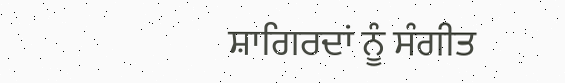ਸ਼ਾਗਿਰਦਾਂ ਨੂੰ ਸੰਗੀਤ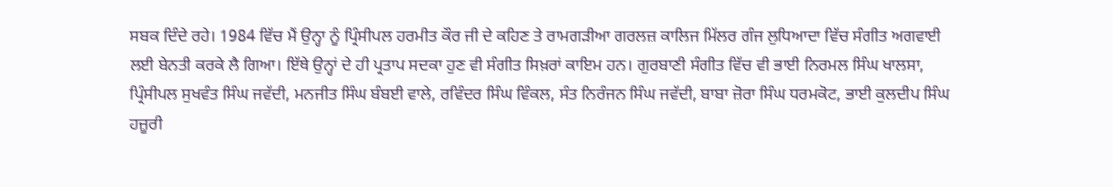ਸਬਕ ਦਿੰਦੇ ਰਹੇ। 1984 ਵਿੱਚ ਮੈਂ ਉਨ੍ਹਾ ਨੂੰ ਪ੍ਰਿੰਸੀਪਲ ਹਰਮੀਤ ਕੌਰ ਜੀ ਦੇ ਕਹਿਣ ਤੇ ਰਾਮਗੜੀਆ ਗਰਲਜ਼ ਕਾਲਿਜ ਮਿੱਲਰ ਗੰਜ ਲੁਧਿਆਦਾ ਵਿੱਚ ਸੰਗੀਤ ਅਗਵਾਈ ਲਈ ਬੇਨਤੀ ਕਰਕੇ ਲੈ ਗਿਆ। ਇੱਥੇ ਉਨ੍ਹਾਂ ਦੇ ਹੀ ਪ੍ਰਤਾਪ ਸਦਕਾ ਹੁਣ ਵੀ ਸੰਗੀਤ ਸਿਖ਼ਰਾਂ ਕਾਇਮ ਹਨ। ਗੁਰਬਾਣੀ ਸੰਗੀਤ ਵਿੱਚ ਵੀ ਭਾਈ ਨਿਰਮਲ ਸਿੰਘ ਖਾਲਸਾ, ਪ੍ਰਿੰਸੀਪਲ ਸੁਖਵੰਤ ਸਿੰਘ ਜਵੱਦੀ, ਮਨਜੀਤ ਸਿੰਘ ਬੰਬਈ ਵਾਲੇ, ਰਵਿੰਦਰ ਸਿੰਘ ਵਿੰਕਲ, ਸੰਤ ਨਿਰੰਜਨ ਸਿੰਘ ਜਵੱਦੀ, ਬਾਬਾ ਜ਼ੋਰਾ ਸਿੰਘ ਧਰਮਕੋਟ, ਭਾਈ ਕੁਲਦੀਪ ਸਿੰਘ ਹਜ਼ੂਰੀ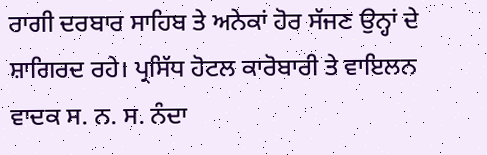ਰਾਗੀ ਦਰਬਾਰ ਸਾਹਿਬ ਤੇ ਅਨੇਕਾਂ ਹੋਰ ਸੱਜਣ ਉਨ੍ਹਾਂ ਦੇ ਸ਼ਾਗਿਰਦ ਰਹੇ। ਪ੍ਰਸਿੱਧ ਹੋਟਲ ਕਾਰੋਬਾਰੀ ਤੇ ਵਾਇਲਨ ਵਾਦਕ ਸ. ਨ. ਸ. ਨੰਦਾ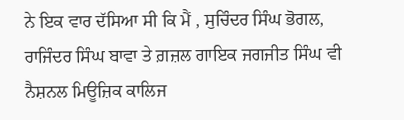ਨੇ ਇਕ ਵਾਰ ਦੱਸਿਆ ਸੀ ਕਿ ਮੈਂ , ਸੁਚਿੰਦਰ ਸਿੰਘ ਭੋਗਲ, ਰਾਜਿੰਦਰ ਸਿੰਘ ਬਾਵਾ ਤੇ ਗ਼ਜ਼ਲ ਗਾਇਕ ਜਗਜੀਤ ਸਿੰਘ ਵੀ ਨੈਸ਼ਨਲ ਮਿਊਜ਼ਿਕ ਕਾਲਿਜ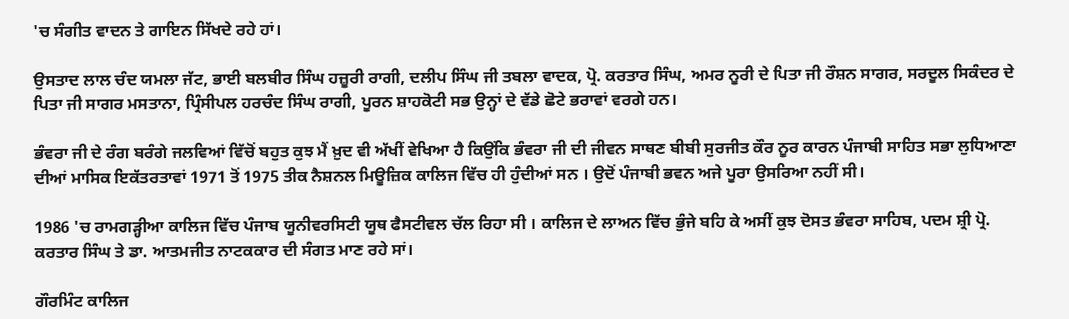'ਚ ਸੰਗੀਤ ਵਾਦਨ ਤੇ ਗਾਇਨ ਸਿੱਖਦੇ ਰਹੇ ਹਾਂ।

ਉਸਤਾਦ ਲਾਲ ਚੰਦ ਯਮਲਾ ਜੱਟ, ਭਾਈ ਬਲਬੀਰ ਸਿੰਘ ਹਜ਼ੂਰੀ ਰਾਗੀ, ਦਲੀਪ ਸਿੰਘ ਜੀ ਤਬਲਾ ਵਾਦਕ, ਪ੍ਰੋ. ਕਰਤਾਰ ਸਿੰਘ, ਅਮਰ ਨੂਰੀ ਦੇ ਪਿਤਾ ਜੀ ਰੌਸ਼ਨ ਸਾਗਰ, ਸਰਦੂਲ ਸਿਕੰਦਰ ਦੇ ਪਿਤਾ ਜੀ ਸਾਗਰ ਮਸਤਾਨਾ, ਪ੍ਰਿੰਸੀਪਲ ਹਰਚੰਦ ਸਿੰਘ ਰਾਗੀ, ਪੂਰਨ ਸ਼ਾਹਕੋਟੀ ਸਭ ਉਨ੍ਹਾਂ ਦੇ ਵੱਡੇ ਛੋਟੇ ਭਰਾਵਾਂ ਵਰਗੇ ਹਨ।

ਭੰਵਰਾ ਜੀ ਦੇ ਰੰਗ ਬਰੰਗੇ ਜਲਵਿਆਂ ਵਿੱਚੋਂ ਬਹੁਤ ਕੁਝ ਮੈਂ ਖ਼ੁਦ ਵੀ ਅੱਖੀਂ ਵੇਖਿਆ ਹੈ ਕਿਉਂਕਿ ਭੰਵਰਾ ਜੀ ਦੀ ਜੀਵਨ ਸਾਥਣ ਬੀਬੀ ਸੁਰਜੀਤ ਕੌਰ ਨੂਰ ਕਾਰਨ ਪੰਜਾਬੀ ਸਾਹਿਤ ਸਭਾ ਲੁਧਿਆਣਾ ਦੀਆਂ ਮਾਸਿਕ ਇਕੱਤਰਤਾਵਾਂ 1971 ਤੋਂ 1975 ਤੀਕ ਨੈਸ਼ਨਲ ਮਿਊਜ਼ਿਕ ਕਾਲਿਜ ਵਿੱਚ ਹੀ ਹੁੰਦੀਆਂ ਸਨ । ਉਦੋਂ ਪੰਜਾਬੀ ਭਵਨ ਅਜੇ ਪੂਰਾ ਉਸਰਿਆ ਨਹੀਂ ਸੀ।

1986 'ਚ ਰਾਮਗੜ੍ਹੀਆ ਕਾਲਿਜ ਵਿੱਚ ਪੰਜਾਬ ਯੂਨੀਵਰਸਿਟੀ ਯੂਥ ਫੈਸਟੀਵਲ ਚੱਲ ਰਿਹਾ ਸੀ । ਕਾਲਿਜ ਦੇ ਲਾਅਨ ਵਿੱਚ ਭੁੰਜੇ ਬਹਿ ਕੇ ਅਸੀਂ ਕੁਝ ਦੋਸਤ ਭੰਵਰਾ ਸਾਹਿਬ, ਪਦਮ ਸ਼੍ਰੀ ਪ੍ਰੋ. ਕਰਤਾਰ ਸਿੰਘ ਤੇ ਡਾ. ਆਤਮਜੀਤ ਨਾਟਕਕਾਰ ਦੀ ਸੰਗਤ ਮਾਣ ਰਹੇ ਸਾਂ।

ਗੌਰਮਿੰਟ ਕਾਲਿਜ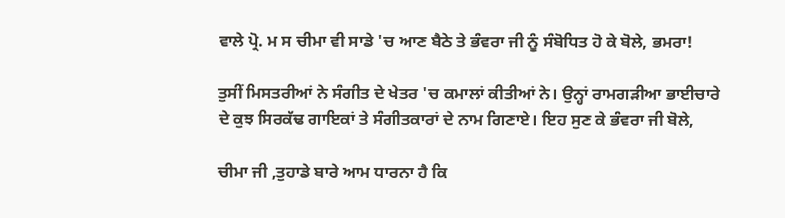ਵਾਲੇ ਪ੍ਰੋ. ਮ ਸ ਚੀਮਾ ਵੀ ਸਾਡੇ 'ਚ ਆਣ ਬੈਠੇ ਤੇ ਭੰਵਰਾ ਜੀ ਨੂੰ ਸੰਬੋਧਿਤ ਹੋ ਕੇ ਬੋਲੇ, ਭਮਰਾ!

ਤੁਸੀਂ ਮਿਸਤਰੀਆਂ ਨੇ ਸੰਗੀਤ ਦੇ ਖੇਤਰ 'ਚ ਕਮਾਲਾਂ ਕੀਤੀਆਂ ਨੇ। ਉਨ੍ਹਾਂ ਰਾਮਗੜੀਆ ਭਾਈਚਾਰੇ ਦੇ ਕੁਝ ਸਿਰਕੱਢ ਗਾਇਕਾਂ ਤੇ ਸੰਗੀਤਕਾਰਾਂ ਦੇ ਨਾਮ ਗਿਣਾਏ। ਇਹ ਸੁਣ ਕੇ ਭੰਵਰਾ ਜੀ ਬੋਲੇ,

ਚੀਮਾ ਜੀ ,ਤੁਹਾਡੇ ਬਾਰੇ ਆਮ ਧਾਰਨਾ ਹੈ ਕਿ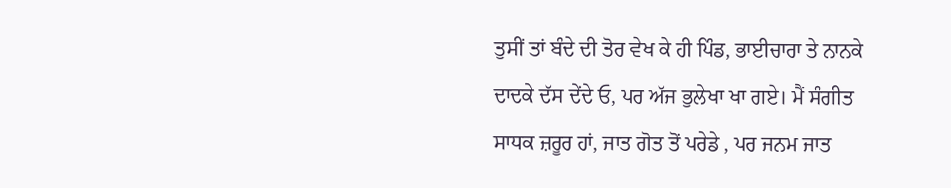ਤੁਸੀਂ ਤਾਂ ਬੰਦੇ ਦੀ ਤੋਰ ਵੇਖ ਕੇ ਹੀ ਪਿੰਡ, ਭਾਈਚਾਰਾ ਤੇ ਨਾਨਕੇ ਦਾਦਕੇ ਦੱਸ ਦੇਂਦੇ ਓ, ਪਰ ਅੱਜ ਭੁਲੇਖਾ ਖਾ ਗਏ। ਮੈਂ ਸੰਗੀਤ ਸਾਧਕ ਜ਼ਰੂਰ ਹਾਂ, ਜਾਤ ਗੋਤ ਤੋਂ ਪਰੇਡੇ , ਪਰ ਜਨਮ ਜਾਤ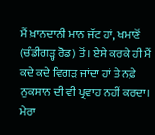ਮੈਂ ਖ਼ਾਨਦਾਨੀ ਮਾਨ ਜੱਟ ਹਾਂ, ਖਮਾਣੋਂ (ਚੰਡੀਗੜ੍ਹ ਰੋਡ) ਤੋਂ। ਏਸੇ ਕਰਕੇ ਹੀ ਮੈਂ ਕਦੇ ਕਦੇ ਵਿਗੜ ਜਾਂਦਾ ਹਾਂ ਤੇ ਨਫ਼ੇ ਨੁਕਸਾਨ ਦੀ ਵੀ ਪ੍ਰਵਾਹ ਨਹੀਂ ਕਰਦਾ। ਮੇਰਾ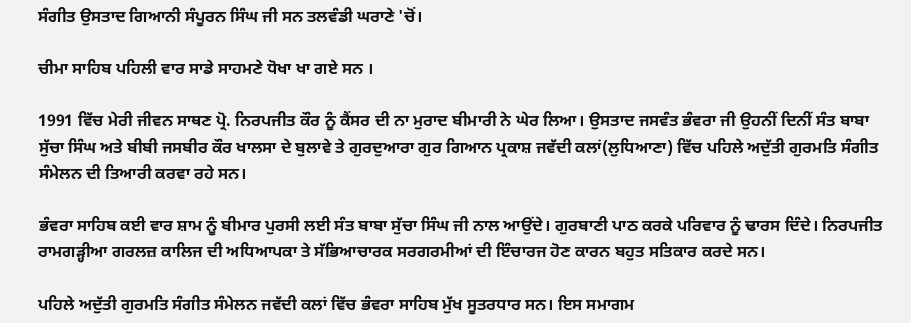ਸੰਗੀਤ ਉਸਤਾਦ ਗਿਆਨੀ ਸੰਪੂਰਨ ਸਿੰਘ ਜੀ ਸਨ ਤਲਵੰਡੀ ਘਰਾਣੇ 'ਚੋਂ।

ਚੀਮਾ ਸਾਹਿਬ ਪਹਿਲੀ ਵਾਰ ਸਾਡੇ ਸਾਹਮਣੇ ਧੋਖਾ ਖਾ ਗਏ ਸਨ ।

1991 ਵਿੱਚ ਮੇਰੀ ਜੀਵਨ ਸਾਥਣ ਪ੍ਰੋ. ਨਿਰਪਜੀਤ ਕੌਰ ਨੂੰ ਕੈਂਸਰ ਦੀ ਨਾ ਮੁਰਾਦ ਬੀਮਾਰੀ ਨੇ ਘੇਰ ਲਿਆ। ਉਸਤਾਦ ਜਸਵੰਤ ਭੰਵਰਾ ਜੀ ਉਹਨੀਂ ਦਿਨੀਂ ਸੰਤ ਬਾਬਾ ਸੁੱਚਾ ਸਿੰਘ ਅਤੇ ਬੀਬੀ ਜਸਬੀਰ ਕੌਰ ਖਾਲਸਾ ਦੇ ਬੁਲਾਵੇ ਤੇ ਗੁਰਦੁਆਰਾ ਗੁਰ ਗਿਆਨ ਪ੍ਰਕਾਸ਼ ਜਵੱਦੀ ਕਲਾਂ(ਲੁਧਿਆਣਾ) ਵਿੱਚ ਪਹਿਲੇ ਅਦੁੱਤੀ ਗੁਰਮਤਿ ਸੰਗੀਤ ਸੰਮੇਲਨ ਦੀ ਤਿਆਰੀ ਕਰਵਾ ਰਹੇ ਸਨ।

ਭੰਵਰਾ ਸਾਹਿਬ ਕਈ ਵਾਰ ਸ਼ਾਮ ਨੂੰ ਬੀਮਾਰ ਪੁਰਸੀ ਲਈ ਸੰਤ ਬਾਬਾ ਸੁੱਚਾ ਸਿੰਘ ਜੀ ਨਾਲ ਆਉਂਦੇ। ਗੁਰਬਾਣੀ ਪਾਠ ਕਰਕੇ ਪਰਿਵਾਰ ਨੂੰ ਢਾਰਸ ਦਿੰਦੇ। ਨਿਰਪਜੀਤ ਰਾਮਗੜ੍ਹੀਆ ਗਰਲਜ਼ ਕਾਲਿਜ ਦੀ ਅਧਿਆਪਕਾ ਤੇ ਸੱਭਿਆਚਾਰਕ ਸਰਗਰਮੀਆਂ ਦੀ ਇੰਚਾਰਜ ਹੋਣ ਕਾਰਨ ਬਹੁਤ ਸਤਿਕਾਰ ਕਰਦੇ ਸਨ।

ਪਹਿਲੇ ਅਦੁੱਤੀ ਗੁਰਮਤਿ ਸੰਗੀਤ ਸੰਮੇਲਨ ਜਵੱਦੀ ਕਲਾਂ ਵਿੱਚ ਭੰਵਰਾ ਸਾਹਿਬ ਮੁੱਖ ਸੂਤਰਧਾਰ ਸਨ। ਇਸ ਸਮਾਗਮ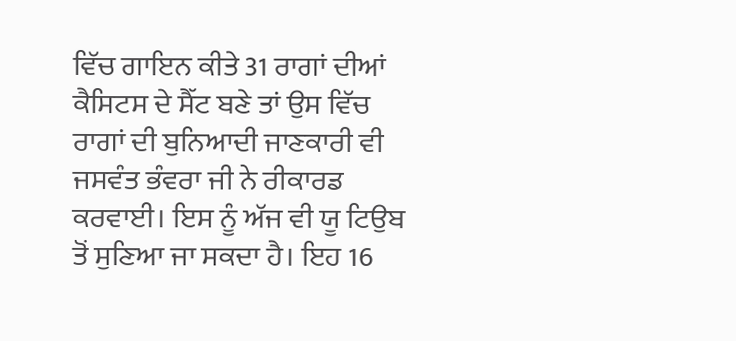ਵਿੱਚ ਗਾਇਨ ਕੀਤੇ 31 ਰਾਗਾਂ ਦੀਆਂ ਕੈਸਿਟਸ ਦੇ ਸੈੱਟ ਬਣੇ ਤਾਂ ਉਸ ਵਿੱਚ ਰਾਗਾਂ ਦੀ ਬੁਨਿਆਦੀ ਜਾਣਕਾਰੀ ਵੀ ਜਸਵੰਤ ਭੰਵਰਾ ਜੀ ਨੇ ਰੀਕਾਰਡ ਕਰਵਾਈ। ਇਸ ਨੂੰ ਅੱਜ ਵੀ ਯੂ ਟਿਉਬ ਤੋਂ ਸੁਣਿਆ ਜਾ ਸਕਦਾ ਹੈ। ਇਹ 16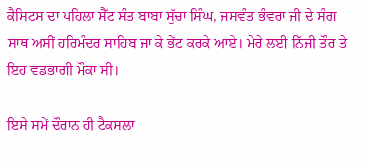ਕੈਸਿਟਸ ਦਾ ਪਹਿਲਾ ਸੈੱਟ ਸੰਤ ਬਾਬਾ ਸੁੱਚਾ ਸਿੰਘ, ਜਸਵੰਤ ਭੰਵਰਾ ਜੀ ਦੇ ਸੰਗ ਸਾਥ ਅਸੀਂ ਹਰਿਮੰਦਰ ਸਾਹਿਬ ਜਾ ਕੇ ਭੇਂਟ ਕਰਕੇ ਆਏ। ਮੇਰੇ ਲਈ ਨਿੱਜੀ ਤੌਰ ਤੇ ਇਹ ਵਡਭਾਗੀ ਮੌਕਾ ਸੀ।

ਇਸੇ ਸਮੇਂ ਦੌਰਾਨ ਹੀ ਟੈਕਸਲਾ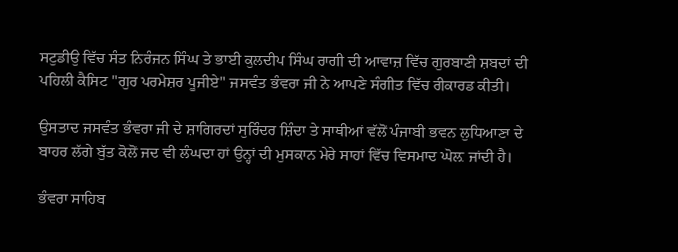ਸਟੁਡੀਉ ਵਿੱਚ ਸੰਤ ਨਿਰੰਜਨ ਸਿੰਘ ਤੇ ਭਾਈ ਕੁਲਦੀਪ ਸਿੰਘ ਰਾਗੀ ਦੀ ਆਵਾਜ਼ ਵਿੱਚ ਗੁਰਬਾਣੀ ਸ਼ਬਦਾਂ ਦੀ ਪਹਿਲੀ ਕੈਸਿਟ "ਗੁਰ ਪਰਮੇਸ਼ਰ ਪੂਜੀਏ" ਜਸਵੰਤ ਭੰਵਰਾ ਜੀ ਨੇ ਆਪਣੇ ਸੰਗੀਤ ਵਿੱਚ ਰੀਕਾਰਡ ਕੀਤੀ।

ਉਸਤਾਦ ਜਸਵੰਤ ਭੰਵਰਾ ਜੀ ਦੇ ਸ਼ਾਗਿਰਦਾਂ ਸੁਰਿੰਦਰ ਸ਼ਿੰਦਾ ਤੇ ਸਾਥੀਆਂ ਵੱਲੋਂ ਪੰਜਾਬੀ ਭਵਨ ਲੁਧਿਆਣਾ ਦੇ ਬਾਹਰ ਲੱਗੇ ਬੁੱਤ ਕੋਲੋਂ ਜਦ ਵੀ ਲੰਘਦਾ ਹਾਂ ਉਨ੍ਹਾਂ ਦੀ ਮੁਸਕਾਨ ਮੇਰੇ ਸਾਹਾਂ ਵਿੱਚ ਵਿਸਮਾਦ ਘੋਲ਼ ਜਾਂਦੀ ਹੈ।

ਭੰਵਰਾ ਸਾਹਿਬ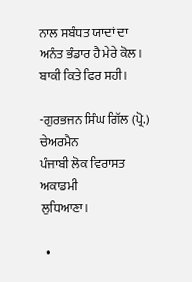ਨਾਲ ਸਬੰਧਤ ਯਾਦਾਂ ਦਾ ਅਨੰਤ ਭੰਡਾਰ ਹੈ ਮੇਰੇ ਕੋਲ। ਬਾਕੀ ਕਿਤੇ ਫਿਰ ਸਹੀ।

-ਗੁਰਭਜਨ ਸਿੰਘ ਗਿੱਲ (ਪ੍ਰੋ.)
ਚੇਅਰਮੈਨ
ਪੰਜਾਬੀ ਲੋਕ ਵਿਰਾਸਤ ਅਕਾਡਮੀ
ਲੁਧਿਆਣਾ।

  •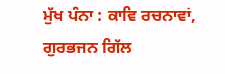ਮੁੱਖ ਪੰਨਾ : ਕਾਵਿ ਰਚਨਾਵਾਂ, ਗੁਰਭਜਨ ਗਿੱਲ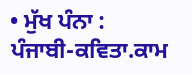• ਮੁੱਖ ਪੰਨਾ : ਪੰਜਾਬੀ-ਕਵਿਤਾ.ਕਾਮ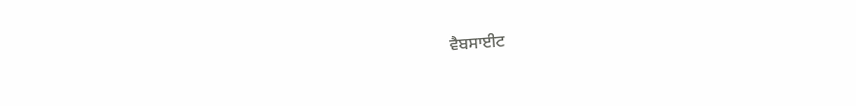ਵੈਬਸਾਈਟ